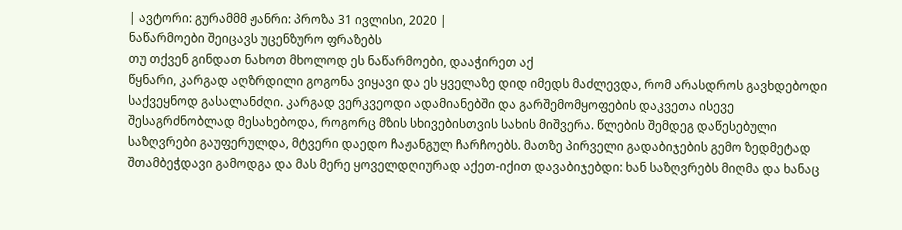| ავტორი: გურამმმ ჟანრი: პროზა 31 ივლისი, 2020 |
ნაწარმოები შეიცავს უცენზურო ფრაზებს
თუ თქვენ გინდათ ნახოთ მხოლოდ ეს ნაწარმოები, დააჭირეთ აქ
წყნარი, კარგად აღზრდილი გოგონა ვიყავი და ეს ყველაზე დიდ იმედს მაძლევდა, რომ არასდროს გავხდებოდი საქვეყნოდ გასალანძღი. კარგად ვერკვეოდი ადამიანებში და გარშემომყოფების დაკვეთა ისევე შესაგრძნობლად მესახებოდა, როგორც მზის სხივებისთვის სახის მიშვერა. წლების შემდეგ დაწესებული საზღვრები გაუფერულდა, მტვერი დაედო ჩაჟანგულ ჩარჩოებს. მათზე პირველი გადაბიჯების გემო ზედმეტად შთამბეჭდავი გამოდგა და მას მერე ყოველდღიურად აქეთ-იქით დავაბიჯებდი: ხან საზღვრებს მიღმა და ხანაც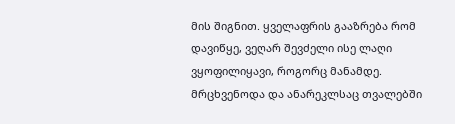მის შიგნით. ყველაფრის გააზრება რომ დავიწყე, ვეღარ შევძელი ისე ლაღი ვყოფილიყავი, როგორც მანამდე. მრცხვენოდა და ანარეკლსაც თვალებში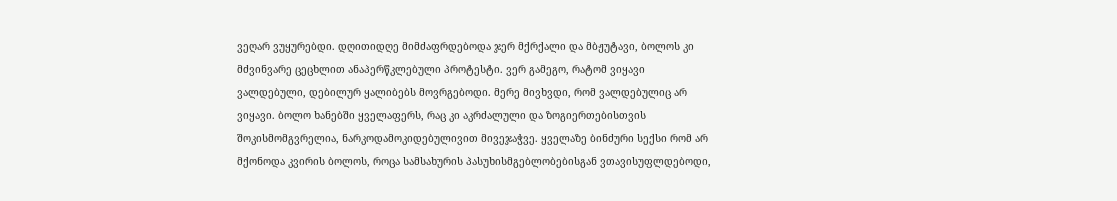ვეღარ ვუყურებდი. დღითიდღე მიმძაფრდებოდა ჯერ მქრქალი და მბჟუტავი, ბოლოს კი მძვინვარე ცეცხლით ანაპერწკლებული პროტესტი. ვერ გამეგო, რატომ ვიყავი ვალდებული, დებილურ ყალიბებს მოვრგებოდი. მერე მივხვდი, რომ ვალდებულიც არ ვიყავი. ბოლო ხანებში ყველაფერს, რაც კი აკრძალული და ზოგიერთებისთვის შოკისმომგვრელია, ნარკოდამოკიდებულივით მივეჯაჭვე. ყველაზე ბინძური სექსი რომ არ მქონოდა კვირის ბოლოს, როცა სამსახურის პასუხისმგებლობებისგან ვთავისუფლდებოდი,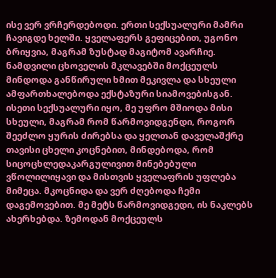ისე ვერ ვრჩერდებოდი. ერთი სექსუალური მამრი ჩავიგდე ხელში. ყველაფერს გეფიცებით, უგონო ბრიყვია, მაგრამ ზუსტად მაგიტომ ავარჩიე. ნამდვილი ცხოველის მკლავებში მოქცეულს მინდოდა განწირული ხმით მეკივლა და სხეული ამფართხალებოდა ექსტაზური სიამოვებისგან. ისეთი სექსუალური იყო, მე უფრო მშიოდა მისი სხეული, მაგრამ რომ წარმოვიდგენდი, როგორ შეეძლო ყურის ძირებსა და ყელთან დაველაშქრე თავისი ცხელი კოცნებით, მინდებოდა, რომ სიცოცხლედაკარგულივით მინებებული ვწოლილიყავი და მისთვის ყველაფრის უფლება მიმეცა. მკოცნიდა და ვერ ძღებოდა ჩემი დაგემოვებით. მე მეტს წარმოვიდგედი, ის ნაკლებს ახერხებდა. ზემოდან მოქცეულს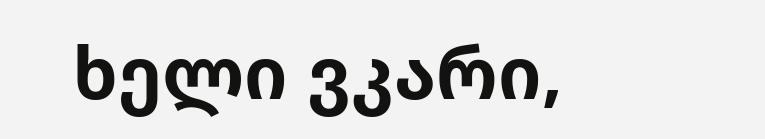ხელი ვკარი,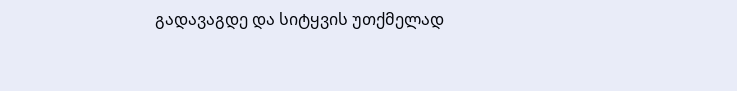გადავაგდე და სიტყვის უთქმელად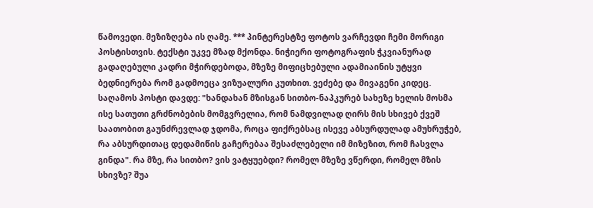წამოვედი. მეზიზღება ის ღამე. *** პინტერესტზე ფოტოს ვარჩევდი ჩემი მორიგი პოსტისთვის. ტექსტი უკვე მზად მქონდა. ნიჭიერი ფოტოგრაფის ჭკვიანურად გადაღებული კადრი მჭირდებოდა, მზეზე მიფიცხებული ადამიაინის უტყვი ბედნიერება რომ გადმოეცა ვიზუალური კუთხით. ვეძებე და მივაგენი კიდეც. საღამოს პოსტი დავდე: "ხანდახან მზისგან სითბო-ნაპკურებ სახეზე ხელის მოსმა ისე სათუთი გრძნობების მომგვრელია, რომ ნამდვილად ღირს მის სხივებ ქვეშ საათობით გაუნძრევლად ჯდომა, როცა ფიქრებსაც ისევე აბსურდულად ამუხრუჭებ, რა აბსურდითაც დედამიწის გაჩერებაა შესაძლებელი იმ მიზეზით, რომ ჩასვლა გინდა". რა მზე, რა სითბო? ვის ვატყუებდი? რომელ მზეზე ვწერდი, რომელ მზის სხივზე? შუა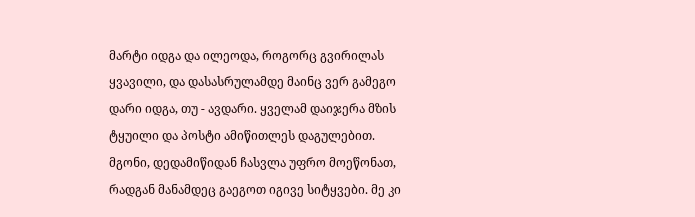მარტი იდგა და ილეოდა, როგორც გვირილას ყვავილი, და დასასრულამდე მაინც ვერ გამეგო დარი იდგა, თუ - ავდარი. ყველამ დაიჯერა მზის ტყუილი და პოსტი ამიწითლეს დაგულებით. მგონი, დედამიწიდან ჩასვლა უფრო მოეწონათ, რადგან მანამდეც გაეგოთ იგივე სიტყვები. მე კი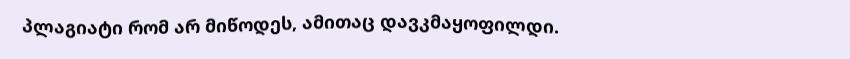პლაგიატი რომ არ მიწოდეს, ამითაც დავკმაყოფილდი.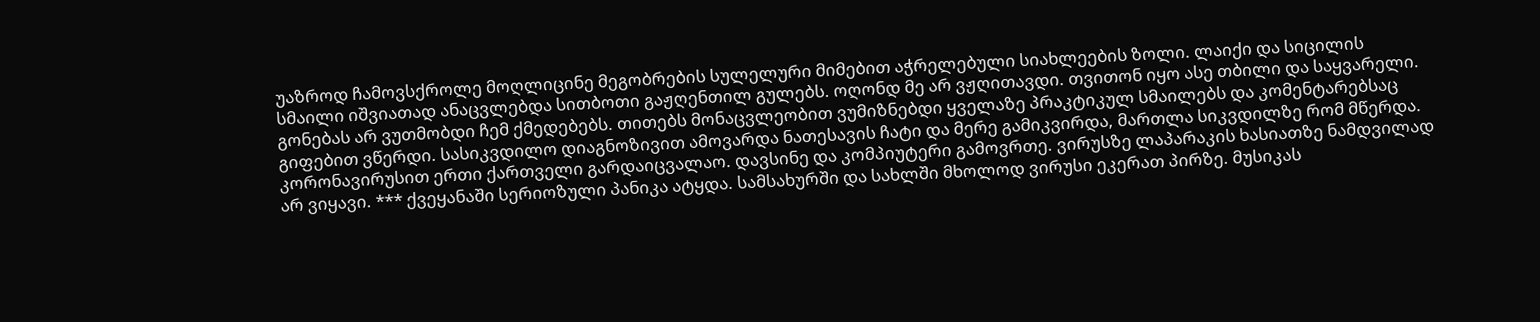უაზროდ ჩამოვსქროლე მოღლიცინე მეგობრების სულელური მიმებით აჭრელებული სიახლეების ზოლი. ლაიქი და სიცილის სმაილი იშვიათად ანაცვლებდა სითბოთი გაჟღენთილ გულებს. ოღონდ მე არ ვჟღითავდი. თვითონ იყო ასე თბილი და საყვარელი. გონებას არ ვუთმობდი ჩემ ქმედებებს. თითებს მონაცვლეობით ვუმიზნებდი ყველაზე პრაკტიკულ სმაილებს და კომენტარებსაც გიფებით ვწერდი. სასიკვდილო დიაგნოზივით ამოვარდა ნათესავის ჩატი და მერე გამიკვირდა, მართლა სიკვდილზე რომ მწერდა. კორონავირუსით ერთი ქართველი გარდაიცვალაო. დავსინე და კომპიუტერი გამოვრთე. ვირუსზე ლაპარაკის ხასიათზე ნამდვილად არ ვიყავი. *** ქვეყანაში სერიოზული პანიკა ატყდა. სამსახურში და სახლში მხოლოდ ვირუსი ეკერათ პირზე. მუსიკას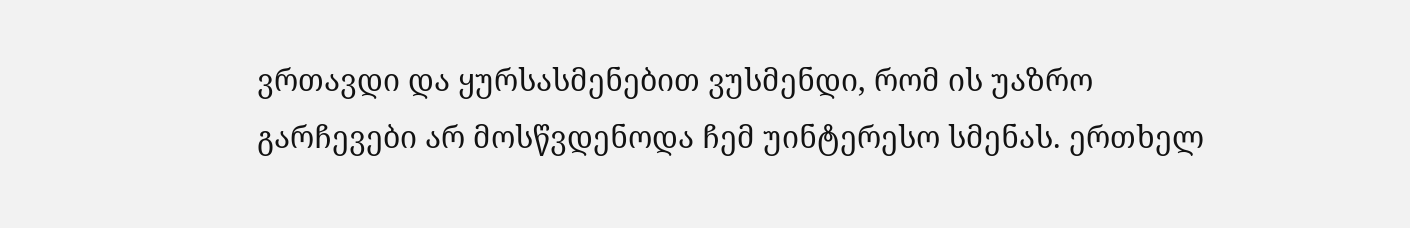ვრთავდი და ყურსასმენებით ვუსმენდი, რომ ის უაზრო გარჩევები არ მოსწვდენოდა ჩემ უინტერესო სმენას. ერთხელ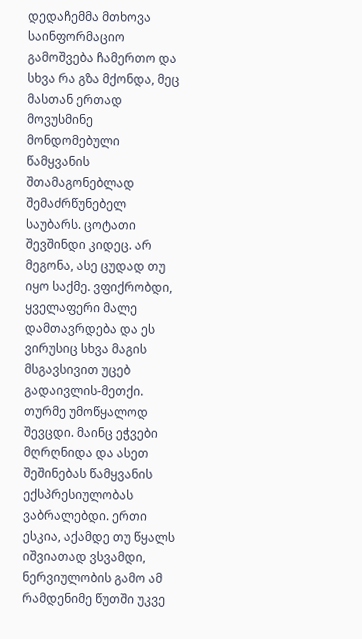დედაჩემმა მთხოვა საინფორმაციო გამოშვება ჩამერთო და სხვა რა გზა მქონდა, მეც მასთან ერთად მოვუსმინე მონდომებული წამყვანის შთამაგონებლად შემაძრწუნებელ საუბარს. ცოტათი შევშინდი კიდეც. არ მეგონა, ასე ცუდად თუ იყო საქმე. ვფიქრობდი, ყველაფერი მალე დამთავრდება და ეს ვირუსიც სხვა მაგის მსგავსივით უცებ გადაივლის-მეთქი. თურმე უმოწყალოდ შევცდი. მაინც ეჭვები მღრღნიდა და ასეთ შეშინებას წამყვანის ექსპრესიულობას ვაბრალებდი. ერთი ესკია, აქამდე თუ წყალს იშვიათად ვსვამდი, ნერვიულობის გამო ამ რამდენიმე წუთში უკვე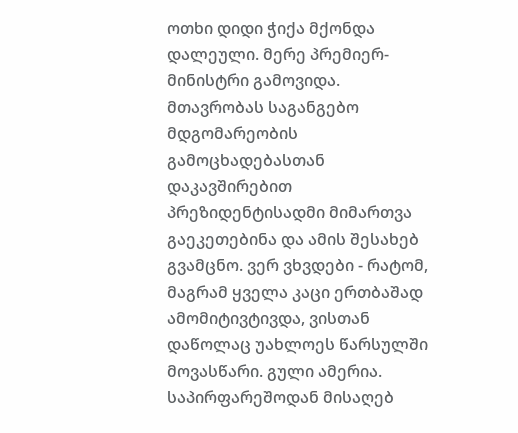ოთხი დიდი ჭიქა მქონდა დალეული. მერე პრემიერ-მინისტრი გამოვიდა. მთავრობას საგანგებო მდგომარეობის გამოცხადებასთან დაკავშირებით პრეზიდენტისადმი მიმართვა გაეკეთებინა და ამის შესახებ გვამცნო. ვერ ვხვდები - რატომ, მაგრამ ყველა კაცი ერთბაშად ამომიტივტივდა, ვისთან დაწოლაც უახლოეს წარსულში მოვასწარი. გული ამერია. საპირფარეშოდან მისაღებ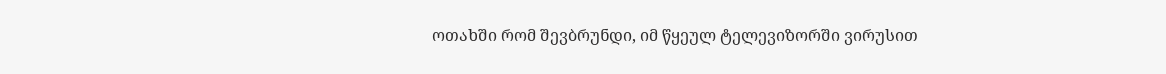ოთახში რომ შევბრუნდი, იმ წყეულ ტელევიზორში ვირუსით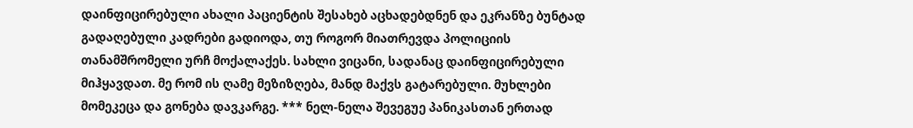დაინფიცირებული ახალი პაციენტის შესახებ აცხადებდნენ და ეკრანზე ბუნტად გადაღებული კადრები გადიოდა, თუ როგორ მიათრევდა პოლიციის თანამშრომელი ურჩ მოქალაქეს. სახლი ვიცანი, სადანაც დაინფიცირებული მიჰყავდათ. მე რომ ის ღამე მეზიზღება, მანდ მაქვს გატარებული. მუხლები მომეკეცა და გონება დავკარგე. *** ნელ-ნელა შევეგუე პანიკასთან ერთად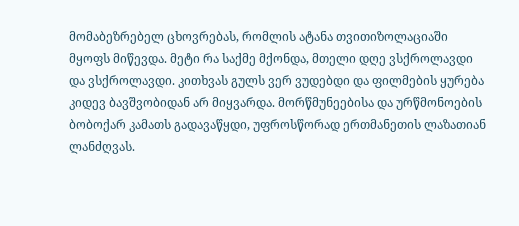მომაბეზრებელ ცხოვრებას, რომლის ატანა თვითიზოლაციაში მყოფს მიწევდა. მეტი რა საქმე მქონდა, მთელი დღე ვსქროლავდი და ვსქროლავდი. კითხვას გულს ვერ ვუდებდი და ფილმების ყურება კიდევ ბავშვობიდან არ მიყვარდა. მორწმუნეებისა და ურწმონოების ბობოქარ კამათს გადავაწყდი, უფროსწორად ერთმანეთის ლაზათიან ლანძღვას.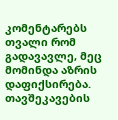კომენტარებს თვალი რომ გადავავლე, მეც მომინდა აზრის დაფიქსირება. თავშეკავების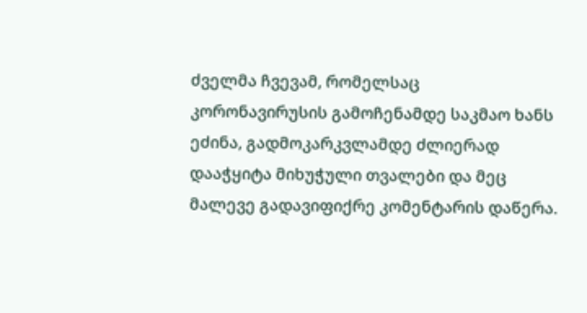ძველმა ჩვევამ, რომელსაც კორონავირუსის გამოჩენამდე საკმაო ხანს ეძინა, გადმოკარკვლამდე ძლიერად დააჭყიტა მიხუჭული თვალები და მეც მალევე გადავიფიქრე კომენტარის დაწერა.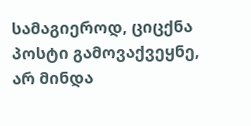სამაგიეროდ, ციცქნა პოსტი გამოვაქვეყნე, არ მინდა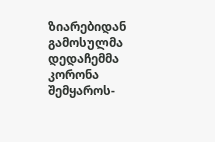ზიარებიდან გამოსულმა დედაჩემმა კორონა შემყაროს-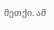მეთქი. ამ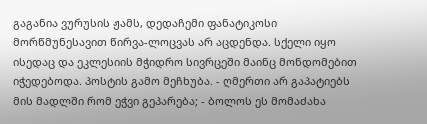გაგანია ვურუსის ჟამს, დედაჩემი ფანატიკოსი მორწმუნესავით წირვა-ლოცვას არ აცდენდა. სქელი იყო ისედაც და ეკლესიის მჭიდრო სივრცეში მაინც მონდომებით იჭედებოდა. პოსტის გამო მეჩხუბა. - ღმერთი არ გაპატიებს მის მადლში რომ ეჭვი გეპარება; - ბოლოს ეს მომაძახა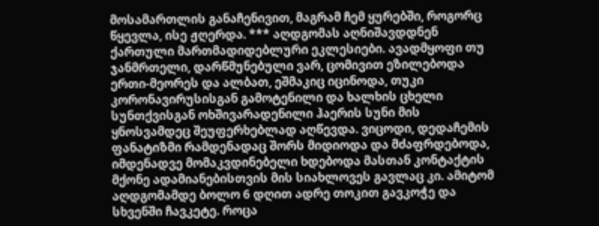მოსამართლის განაჩენივით, მაგრამ ჩემ ყურებში, როგორც წყევლა, ისე ჟღერდა. *** აღდგომას აღნიშავდდნენ ქართული მართმადიდებლური ეკლესიები. ავადმყოფი თუ ჯანმრთელი, დარწმუნებული ვარ, ცომივით ეზილებოდა ერთი-მეორეს და ალბათ, ეშმაკიც იცინოდა, თუკი კორონავირუსისგან გამოტენილი და ხალხის ცხელი სუნთქვისგან ოხშივარადენილი ჰაერის სუნი მის ყნოსვამდეც შეუფერხებლად აღწევდა. ვიცოდი, დედაჩემის ფანატიზმი რამდენადაც შორს მიდიოდა და მძაფრდებოდა, იმდენადვე მომაკვდინებელი ხდებოდა მასთან კონტაქტის მქონე ადამიანებისთვის მის სიახლოვეს გავლაც კი. ამიტომ აღდგომამდე ბოლო 6 დღით ადრე თოკით გავკოჭე და სხვენში ჩავკეტე. როცა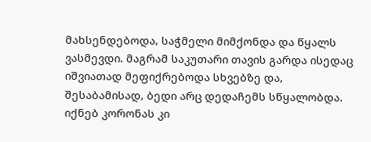მახსენდებოდა, საჭმელი მიმქონდა და წყალს ვასმევდი. მაგრამ საკუთარი თავის გარდა ისედაც იშვიათად მეფიქრებოდა სხვებზე და, შესაბამისად, ბედი არც დედაჩემს სწყალობდა. იქნებ კორონას კი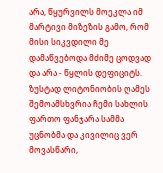არა, წყურვილს მოეკლა იმ მარტივი მიზეზის გამო, რომ მისი სიკვდილი მე დამაწვებოდა მძიმე ცოდვად და არა - წყლის დეფიციტს. ზუსტად ლიტონიობის ღამეს შემოამსხვრია ჩემი სახლის ფართო ფანჯარა სამმა უცნობმა და კივილიც ვერ მოვასწარი,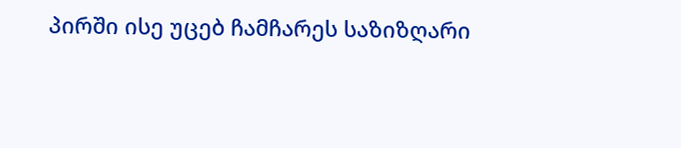პირში ისე უცებ ჩამჩარეს საზიზღარი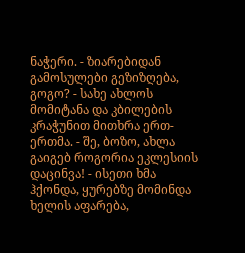ნაჭერი. - ზიარებიდან გამოსულები გეზიზღება, გოგო? - სახე ახლოს მომიტანა და კბილების კრაჭუნით მითხრა ერთ-ერთმა. - შე, ბოზო, ახლა გაიგებ როგორია ეკლესიის დაცინვა! - ისეთი ხმა ჰქონდა, ყურებზე მომინდა ხელის აფარება,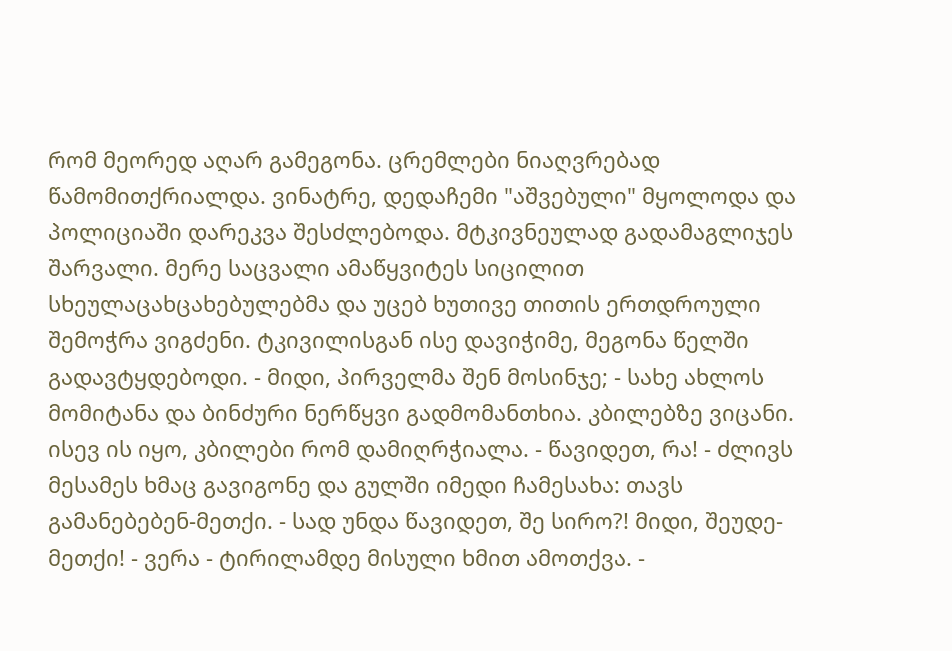რომ მეორედ აღარ გამეგონა. ცრემლები ნიაღვრებად წამომითქრიალდა. ვინატრე, დედაჩემი "აშვებული" მყოლოდა და პოლიციაში დარეკვა შესძლებოდა. მტკივნეულად გადამაგლიჯეს შარვალი. მერე საცვალი ამაწყვიტეს სიცილით სხეულაცახცახებულებმა და უცებ ხუთივე თითის ერთდროული შემოჭრა ვიგძენი. ტკივილისგან ისე დავიჭიმე, მეგონა წელში გადავტყდებოდი. - მიდი, პირველმა შენ მოსინჯე; - სახე ახლოს მომიტანა და ბინძური ნერწყვი გადმომანთხია. კბილებზე ვიცანი. ისევ ის იყო, კბილები რომ დამიღრჭიალა. - წავიდეთ, რა! - ძლივს მესამეს ხმაც გავიგონე და გულში იმედი ჩამესახა: თავს გამანებებენ-მეთქი. - სად უნდა წავიდეთ, შე სირო?! მიდი, შეუდე-მეთქი! - ვერა - ტირილამდე მისული ხმით ამოთქვა. -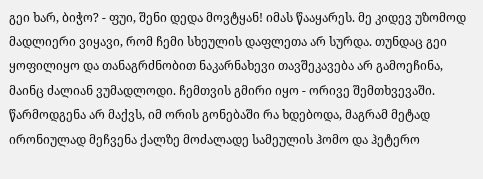გეი ხარ, ბიჭო? - ფუი, შენი დედა მოვტყან! იმას წააყარეს. მე კიდევ უზომოდ მადლიერი ვიყავი, რომ ჩემი სხეულის დაფლეთა არ სურდა. თუნდაც გეი ყოფილიყო და თანაგრძნობით ნაკარნახევი თავშეკავება არ გამოეჩინა, მაინც ძალიან ვუმადლოდი. ჩემთვის გმირი იყო - ორივე შემთხვევაში. წარმოდგენა არ მაქვს, იმ ორის გონებაში რა ხდებოდა, მაგრამ მეტად ირონიულად მეჩვენა ქალზე მოძალადე სამეულის ჰომო და ჰეტერო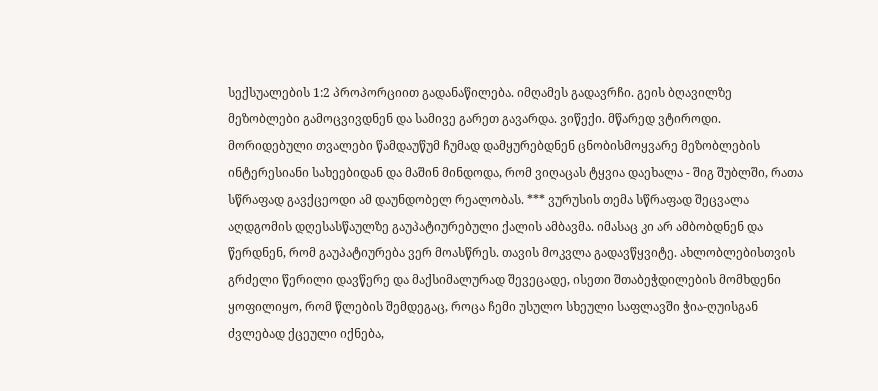სექსუალების 1:2 პროპორციით გადანაწილება. იმღამეს გადავრჩი. გეის ბღავილზე მეზობლები გამოცვივდნენ და სამივე გარეთ გავარდა. ვიწექი. მწარედ ვტიროდი. მორიდებული თვალები წამდაუწუმ ჩუმად დამყურებდნენ ცნობისმოყვარე მეზობლების ინტერესიანი სახეებიდან და მაშინ მინდოდა, რომ ვიღაცას ტყვია დაეხალა - შიგ შუბლში, რათა სწრაფად გავქცეოდი ამ დაუნდობელ რეალობას. *** ვურუსის თემა სწრაფად შეცვალა აღდგომის დღესასწაულზე გაუპატიურებული ქალის ამბავმა. იმასაც კი არ ამბობდნენ და წერდნენ, რომ გაუპატიურება ვერ მოასწრეს. თავის მოკვლა გადავწყვიტე. ახლობლებისთვის გრძელი წერილი დავწერე და მაქსიმალურად შევეცადე, ისეთი შთაბეჭდილების მომხდენი ყოფილიყო, რომ წლების შემდეგაც, როცა ჩემი უსულო სხეული საფლავში ჭია-ღუისგან ძვლებად ქცეული იქნება,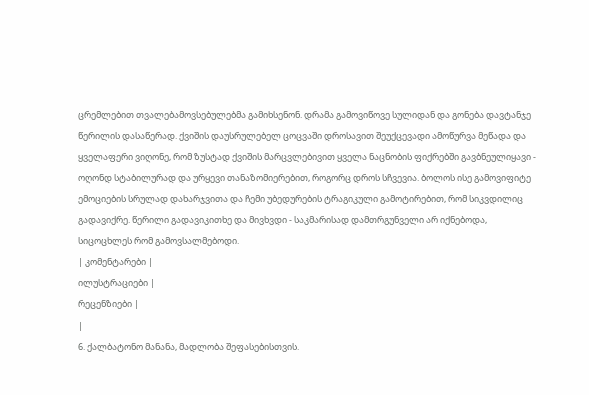ცრემლებით თვალებამოვსებულებმა გამიხსენონ. დრამა გამოვიწოვე სულიდან და გონება დავტანჯე წერილის დასაწერად. ქვიშის დაუსრულებელ ცოცვაში დროსავით შეუქცევადი ამოწურვა მეწადა და ყველაფერი ვიღონე, რომ ზუსტად ქვიშის მარცვლებივით ყველა ნაცნობის ფიქრებში გავბნეულიყავი - ოღონდ სტაბილურად და ურყევი თანაზომიერებით, როგორც დროს სჩვევია. ბოლოს ისე გამოვიფიტე ემოციების სრულად დახარჯვითა და ჩემი უბედურების ტრაგიკული გამოტირებით, რომ სიკვდილიც გადავიქრე. წერილი გადავიკითხე და მივხვდი - საკმარისად დამთრგუნველი არ იქნებოდა, სიცოცხლეს რომ გამოვსალმებოდი.
| კომენტარები |
ილუსტრაციები |
რეცენზიები |
|
6. ქალბატონო მანანა, მადლობა შეფასებისთვის.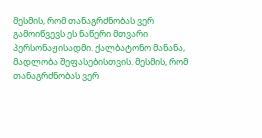მესმის, რომ თანაგრძნობას ვერ გამოიწვევს ეს ნაწერი მთვარი პერსონაჟისადმი. ქალბატონო მანანა, მადლობა შეფასებისთვის. მესმის, რომ თანაგრძნობას ვერ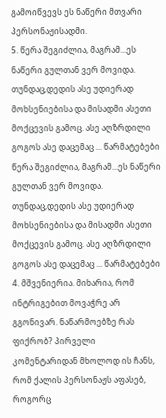გამოიწვევს ეს ნაწერი მთვარი პერსონაჟისადმი.
5. წერა შეგიძლია, მაგრამ...ეს ნაწერი გულთან ვერ მოვიდა. თუნდაც,დედის ასე უდიერად მოხსენიებისა და მისადმი ასეთი მოქცევის გამოც. ასე აღზრდილი გოგოს ასე დაცემაც ... წარმატებები წერა შეგიძლია, მაგრამ...ეს ნაწერი გულთან ვერ მოვიდა. თუნდაც,დედის ასე უდიერად მოხსენიებისა და მისადმი ასეთი მოქცევის გამოც. ასე აღზრდილი გოგოს ასე დაცემაც ... წარმატებები
4. მშვენიერია. მიხარია, რომ ინტრიგებით მოვაჭრე არ გგონივარ. ნაწარმოებზე რას ფიქრობ? პირველი კომენტარიდან მხოლოდ ის ჩანს, რომ ქალის პერსონაჟს აფასებ, როგორც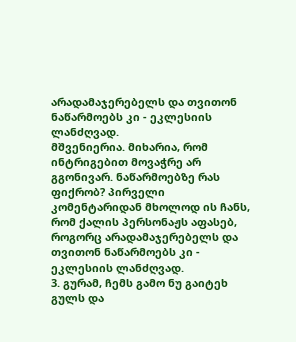არადამაჯერებელს და თვითონ ნაწარმოებს კი - ეკლესიის ლანძღვად.
მშვენიერია. მიხარია, რომ ინტრიგებით მოვაჭრე არ გგონივარ. ნაწარმოებზე რას ფიქრობ? პირველი კომენტარიდან მხოლოდ ის ჩანს, რომ ქალის პერსონაჟს აფასებ, როგორც არადამაჯერებელს და თვითონ ნაწარმოებს კი - ეკლესიის ლანძღვად.
3. გურამ, ჩემს გამო ნუ გაიტეხ გულს და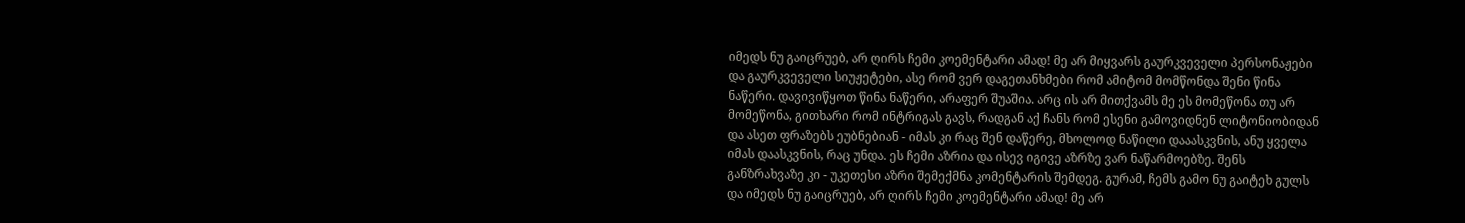იმედს ნუ გაიცრუებ, არ ღირს ჩემი კოემენტარი ამად! მე არ მიყვარს გაურკვეველი პერსონაჟები და გაურკვეველი სიუჟეტები, ასე რომ ვერ დაგეთანხმები რომ ამიტომ მომწონდა შენი წინა ნაწერი. დავივიწყოთ წინა ნაწერი, არაფერ შუაშია. არც ის არ მითქვამს მე ეს მომეწონა თუ არ მომეწონა, გითხარი რომ ინტრიგას გავს, რადგან აქ ჩანს რომ ესენი გამოვიდნენ ლიტონიობიდან და ასეთ ფრაზებს ეუბნებიან - იმას კი რაც შენ დაწერე, მხოლოდ ნაწილი დააასკვნის, ანუ ყველა იმას დაასკვნის, რაც უნდა. ეს ჩემი აზრია და ისევ იგივე აზრზე ვარ ნაწარმოებზე. შენს განზრახვაზე კი - უკეთესი აზრი შემექმნა კომენტარის შემდეგ. გურამ, ჩემს გამო ნუ გაიტეხ გულს და იმედს ნუ გაიცრუებ, არ ღირს ჩემი კოემენტარი ამად! მე არ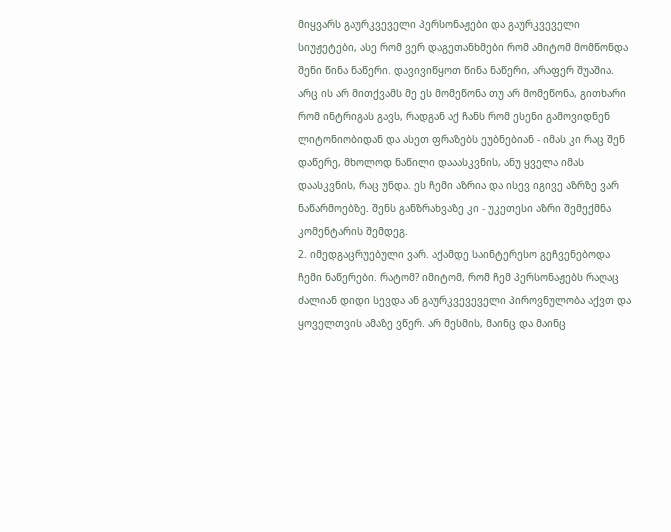მიყვარს გაურკვეველი პერსონაჟები და გაურკვეველი სიუჟეტები, ასე რომ ვერ დაგეთანხმები რომ ამიტომ მომწონდა შენი წინა ნაწერი. დავივიწყოთ წინა ნაწერი, არაფერ შუაშია. არც ის არ მითქვამს მე ეს მომეწონა თუ არ მომეწონა, გითხარი რომ ინტრიგას გავს, რადგან აქ ჩანს რომ ესენი გამოვიდნენ ლიტონიობიდან და ასეთ ფრაზებს ეუბნებიან - იმას კი რაც შენ დაწერე, მხოლოდ ნაწილი დააასკვნის, ანუ ყველა იმას დაასკვნის, რაც უნდა. ეს ჩემი აზრია და ისევ იგივე აზრზე ვარ ნაწარმოებზე. შენს განზრახვაზე კი - უკეთესი აზრი შემექმნა კომენტარის შემდეგ.
2. იმედგაცრუებული ვარ. აქამდე საინტერესო გეჩვენებოდა ჩემი ნაწერები. რატომ? იმიტომ, რომ ჩემ პერსონაჟებს რაღაც ძალიან დიდი სევდა ან გაურკვევეველი პიროვნულობა აქვთ და ყოველთვის ამაზე ვწერ. არ მესმის, მაინც და მაინც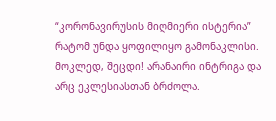“კორონავირუსის მიღმიერი ისტერია” რატომ უნდა ყოფილიყო გამონაკლისი. მოკლედ, შეცდი! არანაირი ინტრიგა და არც ეკლესიასთან ბრძოლა.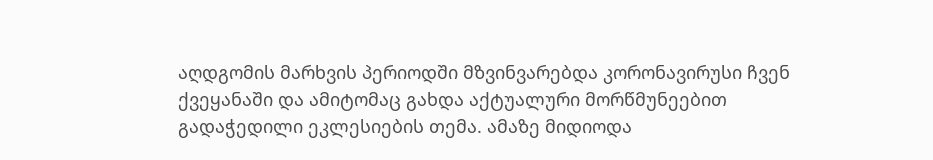აღდგომის მარხვის პერიოდში მზვინვარებდა კორონავირუსი ჩვენ ქვეყანაში და ამიტომაც გახდა აქტუალური მორწმუნეებით გადაჭედილი ეკლესიების თემა. ამაზე მიდიოდა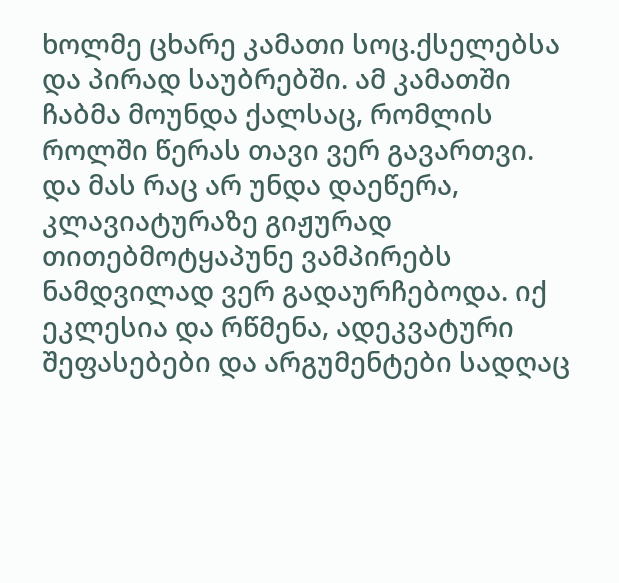ხოლმე ცხარე კამათი სოც.ქსელებსა და პირად საუბრებში. ამ კამათში ჩაბმა მოუნდა ქალსაც, რომლის როლში წერას თავი ვერ გავართვი. და მას რაც არ უნდა დაეწერა, კლავიატურაზე გიჟურად თითებმოტყაპუნე ვამპირებს ნამდვილად ვერ გადაურჩებოდა. იქ ეკლესია და რწმენა, ადეკვატური შეფასებები და არგუმენტები სადღაც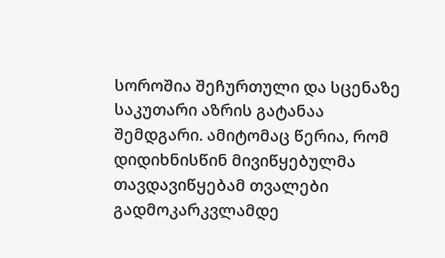სოროშია შეჩურთული და სცენაზე საკუთარი აზრის გატანაა შემდგარი. ამიტომაც წერია, რომ დიდიხნისწინ მივიწყებულმა თავდავიწყებამ თვალები გადმოკარკვლამდე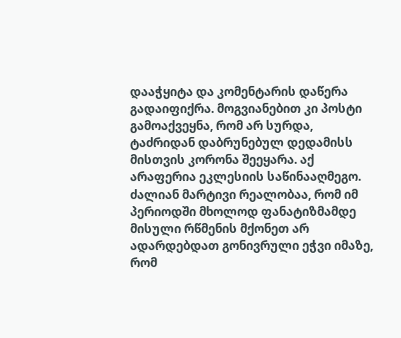დააჭყიტა და კომენტარის დაწერა გადაიფიქრა. მოგვიანებით კი პოსტი გამოაქვეყნა, რომ არ სურდა, ტაძრიდან დაბრუნებულ დედამისს მისთვის კორონა შეეყარა. აქ არაფერია ეკლესიის საწინააღმეგო. ძალიან მარტივი რეალობაა, რომ იმ პერიოდში მხოლოდ ფანატიზმამდე მისული რწმენის მქონეთ არ ადარდებდათ გონივრული ეჭვი იმაზე, რომ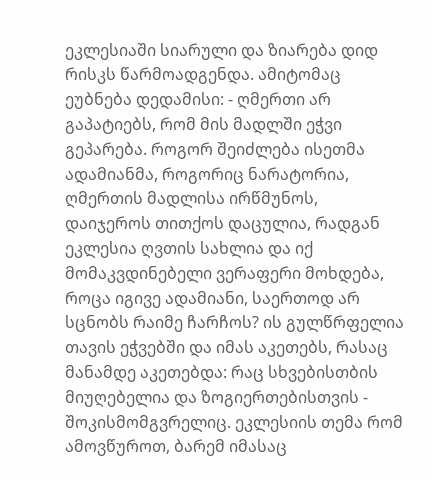ეკლესიაში სიარული და ზიარება დიდ რისკს წარმოადგენდა. ამიტომაც ეუბნება დედამისი: - ღმერთი არ გაპატიებს, რომ მის მადლში ეჭვი გეპარება. როგორ შეიძლება ისეთმა ადამიანმა, როგორიც ნარატორია, ღმერთის მადლისა ირწმუნოს, დაიჯეროს თითქოს დაცულია, რადგან ეკლესია ღვთის სახლია და იქ მომაკვდინებელი ვერაფერი მოხდება, როცა იგივე ადამიანი, საერთოდ არ სცნობს რაიმე ჩარჩოს? ის გულწრფელია თავის ეჭვებში და იმას აკეთებს, რასაც მანამდე აკეთებდა: რაც სხვებისთბის მიუღებელია და ზოგიერთებისთვის - შოკისმომგვრელიც. ეკლესიის თემა რომ ამოვწუროთ, ბარემ იმასაც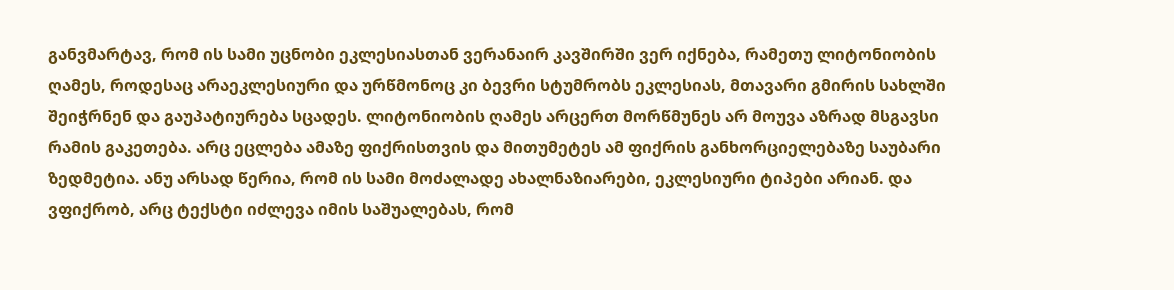განვმარტავ, რომ ის სამი უცნობი ეკლესიასთან ვერანაირ კავშირში ვერ იქნება, რამეთუ ლიტონიობის ღამეს, როდესაც არაეკლესიური და ურწმონოც კი ბევრი სტუმრობს ეკლესიას, მთავარი გმირის სახლში შეიჭრნენ და გაუპატიურება სცადეს. ლიტონიობის ღამეს არცერთ მორწმუნეს არ მოუვა აზრად მსგავსი რამის გაკეთება. არც ეცლება ამაზე ფიქრისთვის და მითუმეტეს ამ ფიქრის განხორციელებაზე საუბარი ზედმეტია. ანუ არსად წერია, რომ ის სამი მოძალადე ახალნაზიარები, ეკლესიური ტიპები არიან. და ვფიქრობ, არც ტექსტი იძლევა იმის საშუალებას, რომ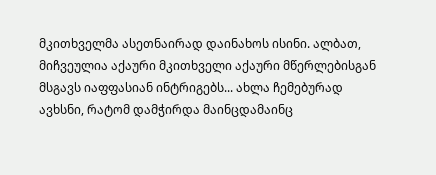მკითხველმა ასეთნაირად დაინახოს ისინი. ალბათ, მიჩვეულია აქაური მკითხველი აქაური მწერლებისგან მსგავს იაფფასიან ინტრიგებს... ახლა ჩემებურად ავხსნი, რატომ დამჭირდა მაინცდამაინც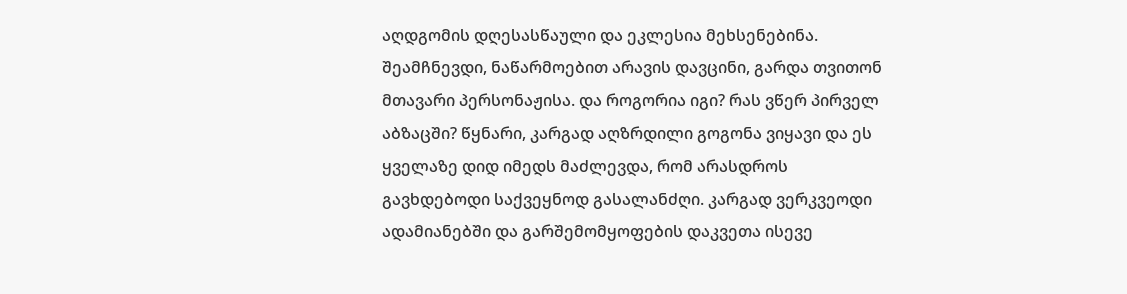აღდგომის დღესასწაული და ეკლესია მეხსენებინა. შეამჩნევდი, ნაწარმოებით არავის დავცინი, გარდა თვითონ მთავარი პერსონაჟისა. და როგორია იგი? რას ვწერ პირველ აბზაცში? წყნარი, კარგად აღზრდილი გოგონა ვიყავი და ეს ყველაზე დიდ იმედს მაძლევდა, რომ არასდროს გავხდებოდი საქვეყნოდ გასალანძღი. კარგად ვერკვეოდი ადამიანებში და გარშემომყოფების დაკვეთა ისევე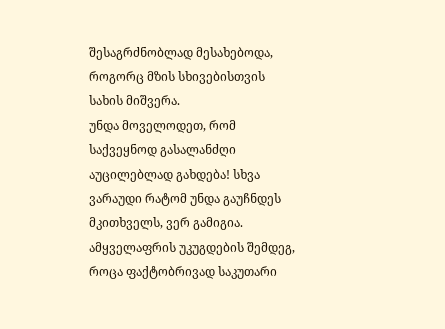შესაგრძნობლად მესახებოდა, როგორც მზის სხივებისთვის სახის მიშვერა.
უნდა მოველოდეთ, რომ საქვეყნოდ გასალანძღი აუცილებლად გახდება! სხვა ვარაუდი რატომ უნდა გაუჩნდეს მკითხველს, ვერ გამიგია. ამყველაფრის უკუგდების შემდეგ, როცა ფაქტობრივად საკუთარი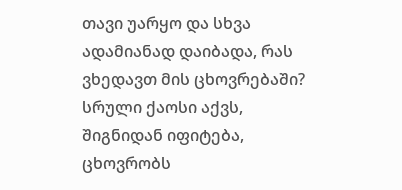თავი უარყო და სხვა ადამიანად დაიბადა, რას ვხედავთ მის ცხოვრებაში? სრული ქაოსი აქვს, შიგნიდან იფიტება, ცხოვრობს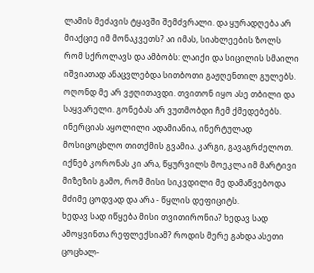ლამის მეძავის ტყავში შემძვრალი. და ყურადღება არ მიაქციე იმ მონაკვეთს? აი იმას, სიახლეების ზოლს რომ სქროლავს და ამბობს: ლაიქი და სიცილის სმაილი იშვიათად ანაცვლებდა სითბოთი გაჟღენთილ გულებს. ოღონდ მე არ ვჟღითავდი. თვითონ იყო ასე თბილი და საყვარელი. გონებას არ ვუთმობდი ჩემ ქმედებებს. ინერციას აყოლილი ადამიანია, ინერტულად მოსიცოცხლო თითქმის გვამია. კარგი, გავაგრძელოთ.
იქნებ კორონას კი არა, წყურვილს მოეკლა იმ მარტივი მიზეზის გამო, რომ მისი სიკვდილი მე დამაწვებოდა მძიმე ცოდვად და არა - წყლის დეფიციტს.
ხედავ სად იწყება მისი თვითირონია? ხედავ სად ამოყვინთა რეფლექსიამ? როდის მერე გახდა ასეთი ცოცხალ-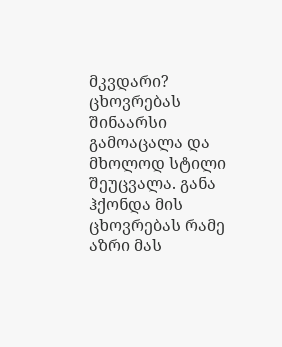მკვდარი? ცხოვრებას შინაარსი გამოაცალა და მხოლოდ სტილი შეუცვალა. განა ჰქონდა მის ცხოვრებას რამე აზრი მას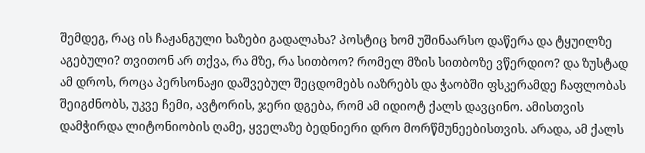შემდეგ, რაც ის ჩაჟანგული ხაზები გადალახა? პოსტიც ხომ უშინაარსო დაწერა და ტყუილზე აგებული? თვითონ არ თქვა, რა მზე, რა სითბოო? რომელ მზის სითბოზე ვწერდიო? და ზუსტად ამ დროს, როცა პერსონაჟი დაშვებულ შეცდომებს იაზრებს და ჭაობში ფსკერამდე ჩაფლობას შეიგძნობს, უკვე ჩემი, ავტორის, ჯერი დგება, რომ ამ იდიოტ ქალს დავცინო. ამისთვის დამჭირდა ლიტონიობის ღამე, ყველაზე ბედნიერი დრო მორწმუნეებისთვის. არადა, ამ ქალს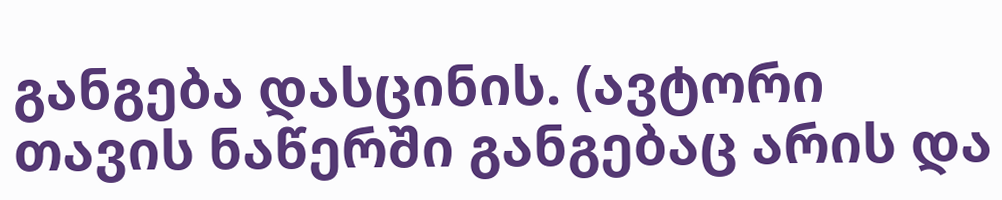განგება დასცინის. (ავტორი თავის ნაწერში განგებაც არის და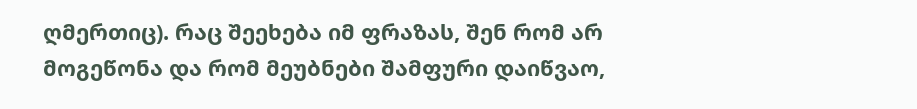ღმერთიც). რაც შეეხება იმ ფრაზას, შენ რომ არ მოგეწონა და რომ მეუბნები შამფური დაიწვაო,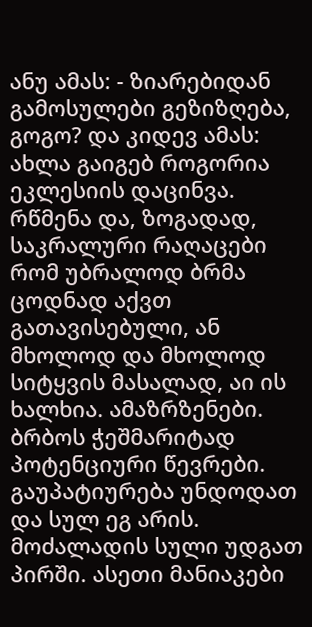ანუ ამას: - ზიარებიდან გამოსულები გეზიზღება, გოგო? და კიდევ ამას: ახლა გაიგებ როგორია ეკლესიის დაცინვა.
რწმენა და, ზოგადად, საკრალური რაღაცები რომ უბრალოდ ბრმა ცოდნად აქვთ გათავისებული, ან მხოლოდ და მხოლოდ სიტყვის მასალად, აი ის ხალხია. ამაზრზენები. ბრბოს ჭეშმარიტად პოტენციური წევრები. გაუპატიურება უნდოდათ და სულ ეგ არის. მოძალადის სული უდგათ პირში. ასეთი მანიაკები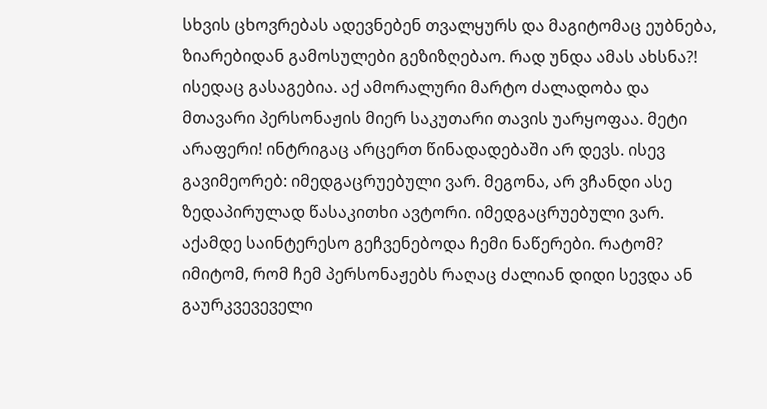სხვის ცხოვრებას ადევნებენ თვალყურს და მაგიტომაც ეუბნება, ზიარებიდან გამოსულები გეზიზღებაო. რად უნდა ამას ახსნა?! ისედაც გასაგებია. აქ ამორალური მარტო ძალადობა და მთავარი პერსონაჟის მიერ საკუთარი თავის უარყოფაა. მეტი არაფერი! ინტრიგაც არცერთ წინადადებაში არ დევს. ისევ გავიმეორებ: იმედგაცრუებული ვარ. მეგონა, არ ვჩანდი ასე ზედაპირულად წასაკითხი ავტორი. იმედგაცრუებული ვარ. აქამდე საინტერესო გეჩვენებოდა ჩემი ნაწერები. რატომ? იმიტომ, რომ ჩემ პერსონაჟებს რაღაც ძალიან დიდი სევდა ან გაურკვევეველი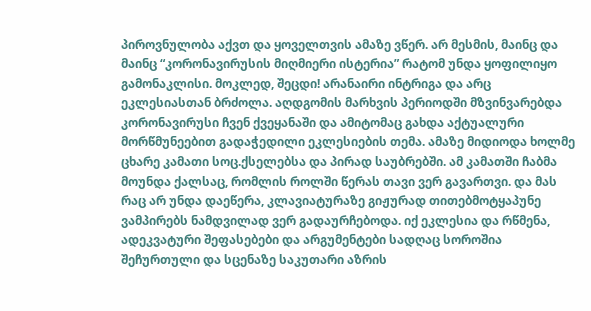პიროვნულობა აქვთ და ყოველთვის ამაზე ვწერ. არ მესმის, მაინც და მაინც “კორონავირუსის მიღმიერი ისტერია” რატომ უნდა ყოფილიყო გამონაკლისი. მოკლედ, შეცდი! არანაირი ინტრიგა და არც ეკლესიასთან ბრძოლა. აღდგომის მარხვის პერიოდში მზვინვარებდა კორონავირუსი ჩვენ ქვეყანაში და ამიტომაც გახდა აქტუალური მორწმუნეებით გადაჭედილი ეკლესიების თემა. ამაზე მიდიოდა ხოლმე ცხარე კამათი სოც.ქსელებსა და პირად საუბრებში. ამ კამათში ჩაბმა მოუნდა ქალსაც, რომლის როლში წერას თავი ვერ გავართვი. და მას რაც არ უნდა დაეწერა, კლავიატურაზე გიჟურად თითებმოტყაპუნე ვამპირებს ნამდვილად ვერ გადაურჩებოდა. იქ ეკლესია და რწმენა, ადეკვატური შეფასებები და არგუმენტები სადღაც სოროშია შეჩურთული და სცენაზე საკუთარი აზრის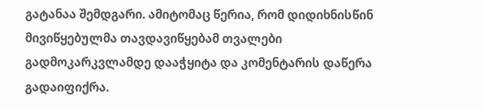გატანაა შემდგარი. ამიტომაც წერია, რომ დიდიხნისწინ მივიწყებულმა თავდავიწყებამ თვალები გადმოკარკვლამდე დააჭყიტა და კომენტარის დაწერა გადაიფიქრა.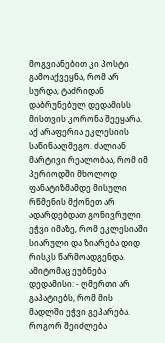მოგვიანებით კი პოსტი გამოაქვეყნა, რომ არ სურდა, ტაძრიდან დაბრუნებულ დედამისს მისთვის კორონა შეეყარა. აქ არაფერია ეკლესიის საწინააღმეგო. ძალიან მარტივი რეალობაა, რომ იმ პერიოდში მხოლოდ ფანატიზმამდე მისული რწმენის მქონეთ არ ადარდებდათ გონივრული ეჭვი იმაზე, რომ ეკლესიაში სიარული და ზიარება დიდ რისკს წარმოადგენდა. ამიტომაც ეუბნება დედამისი: - ღმერთი არ გაპატიებს, რომ მის მადლში ეჭვი გეპარება. როგორ შეიძლება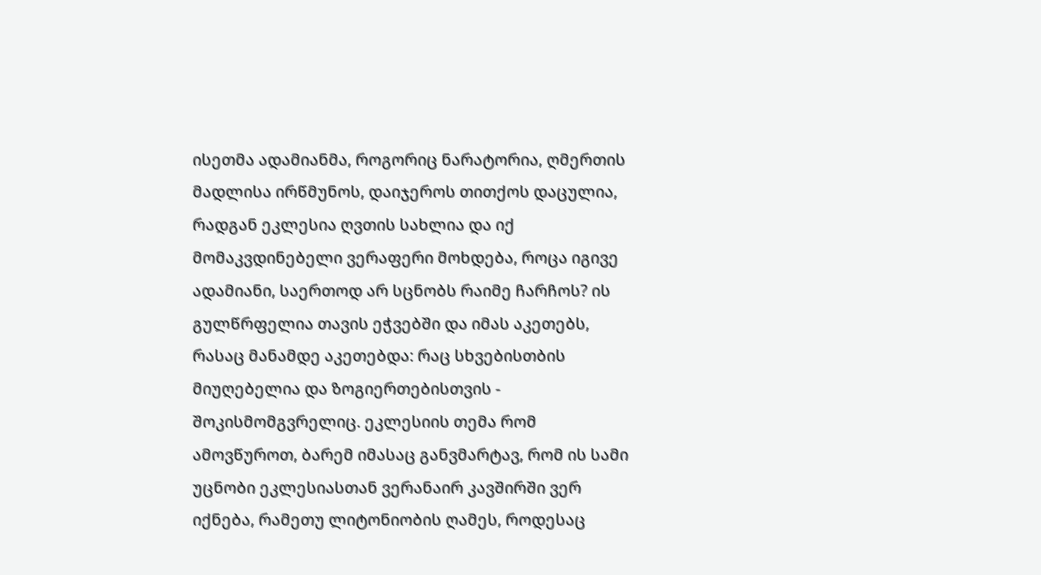ისეთმა ადამიანმა, როგორიც ნარატორია, ღმერთის მადლისა ირწმუნოს, დაიჯეროს თითქოს დაცულია, რადგან ეკლესია ღვთის სახლია და იქ მომაკვდინებელი ვერაფერი მოხდება, როცა იგივე ადამიანი, საერთოდ არ სცნობს რაიმე ჩარჩოს? ის გულწრფელია თავის ეჭვებში და იმას აკეთებს, რასაც მანამდე აკეთებდა: რაც სხვებისთბის მიუღებელია და ზოგიერთებისთვის - შოკისმომგვრელიც. ეკლესიის თემა რომ ამოვწუროთ, ბარემ იმასაც განვმარტავ, რომ ის სამი უცნობი ეკლესიასთან ვერანაირ კავშირში ვერ იქნება, რამეთუ ლიტონიობის ღამეს, როდესაც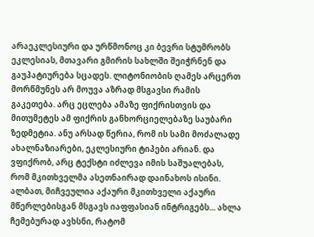არაეკლესიური და ურწმონოც კი ბევრი სტუმრობს ეკლესიას, მთავარი გმირის სახლში შეიჭრნენ და გაუპატიურება სცადეს. ლიტონიობის ღამეს არცერთ მორწმუნეს არ მოუვა აზრად მსგავსი რამის გაკეთება. არც ეცლება ამაზე ფიქრისთვის და მითუმეტეს ამ ფიქრის განხორციელებაზე საუბარი ზედმეტია. ანუ არსად წერია, რომ ის სამი მოძალადე ახალნაზიარები, ეკლესიური ტიპები არიან. და ვფიქრობ, არც ტექსტი იძლევა იმის საშუალებას, რომ მკითხველმა ასეთნაირად დაინახოს ისინი. ალბათ, მიჩვეულია აქაური მკითხველი აქაური მწერლებისგან მსგავს იაფფასიან ინტრიგებს... ახლა ჩემებურად ავხსნი, რატომ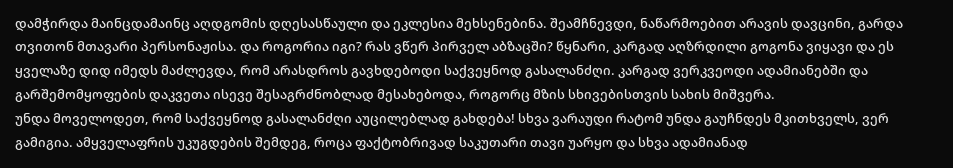დამჭირდა მაინცდამაინც აღდგომის დღესასწაული და ეკლესია მეხსენებინა. შეამჩნევდი, ნაწარმოებით არავის დავცინი, გარდა თვითონ მთავარი პერსონაჟისა. და როგორია იგი? რას ვწერ პირველ აბზაცში? წყნარი, კარგად აღზრდილი გოგონა ვიყავი და ეს ყველაზე დიდ იმედს მაძლევდა, რომ არასდროს გავხდებოდი საქვეყნოდ გასალანძღი. კარგად ვერკვეოდი ადამიანებში და გარშემომყოფების დაკვეთა ისევე შესაგრძნობლად მესახებოდა, როგორც მზის სხივებისთვის სახის მიშვერა.
უნდა მოველოდეთ, რომ საქვეყნოდ გასალანძღი აუცილებლად გახდება! სხვა ვარაუდი რატომ უნდა გაუჩნდეს მკითხველს, ვერ გამიგია. ამყველაფრის უკუგდების შემდეგ, როცა ფაქტობრივად საკუთარი თავი უარყო და სხვა ადამიანად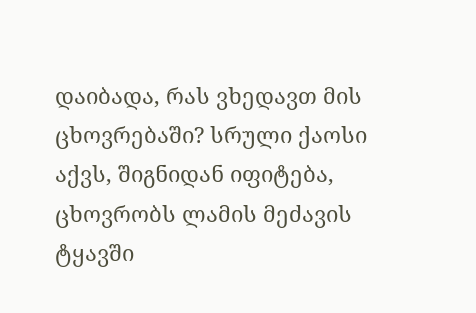დაიბადა, რას ვხედავთ მის ცხოვრებაში? სრული ქაოსი აქვს, შიგნიდან იფიტება, ცხოვრობს ლამის მეძავის ტყავში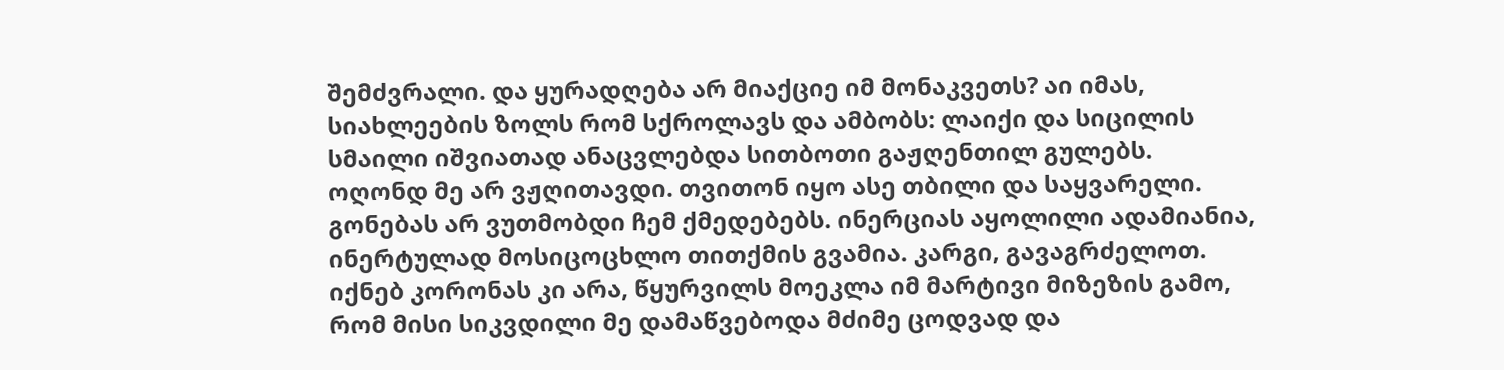შემძვრალი. და ყურადღება არ მიაქციე იმ მონაკვეთს? აი იმას, სიახლეების ზოლს რომ სქროლავს და ამბობს: ლაიქი და სიცილის სმაილი იშვიათად ანაცვლებდა სითბოთი გაჟღენთილ გულებს. ოღონდ მე არ ვჟღითავდი. თვითონ იყო ასე თბილი და საყვარელი. გონებას არ ვუთმობდი ჩემ ქმედებებს. ინერციას აყოლილი ადამიანია, ინერტულად მოსიცოცხლო თითქმის გვამია. კარგი, გავაგრძელოთ.
იქნებ კორონას კი არა, წყურვილს მოეკლა იმ მარტივი მიზეზის გამო, რომ მისი სიკვდილი მე დამაწვებოდა მძიმე ცოდვად და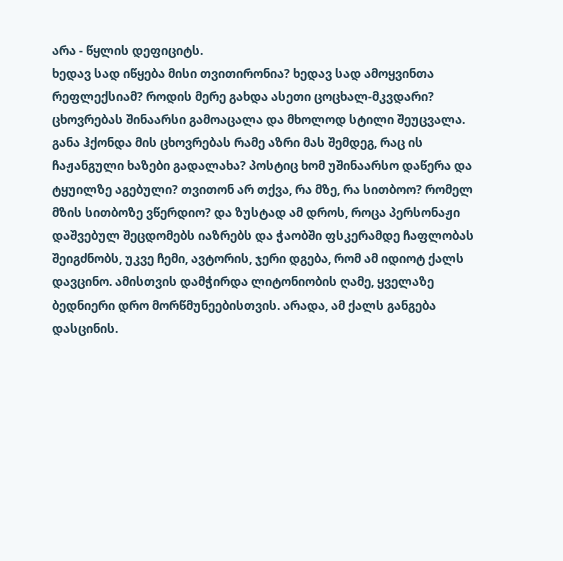არა - წყლის დეფიციტს.
ხედავ სად იწყება მისი თვითირონია? ხედავ სად ამოყვინთა რეფლექსიამ? როდის მერე გახდა ასეთი ცოცხალ-მკვდარი? ცხოვრებას შინაარსი გამოაცალა და მხოლოდ სტილი შეუცვალა. განა ჰქონდა მის ცხოვრებას რამე აზრი მას შემდეგ, რაც ის ჩაჟანგული ხაზები გადალახა? პოსტიც ხომ უშინაარსო დაწერა და ტყუილზე აგებული? თვითონ არ თქვა, რა მზე, რა სითბოო? რომელ მზის სითბოზე ვწერდიო? და ზუსტად ამ დროს, როცა პერსონაჟი დაშვებულ შეცდომებს იაზრებს და ჭაობში ფსკერამდე ჩაფლობას შეიგძნობს, უკვე ჩემი, ავტორის, ჯერი დგება, რომ ამ იდიოტ ქალს დავცინო. ამისთვის დამჭირდა ლიტონიობის ღამე, ყველაზე ბედნიერი დრო მორწმუნეებისთვის. არადა, ამ ქალს განგება დასცინის.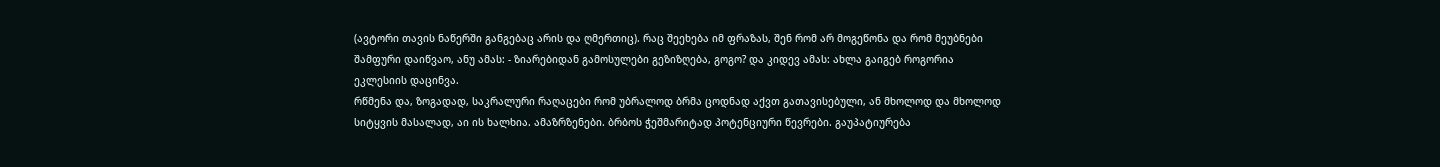(ავტორი თავის ნაწერში განგებაც არის და ღმერთიც). რაც შეეხება იმ ფრაზას, შენ რომ არ მოგეწონა და რომ მეუბნები შამფური დაიწვაო, ანუ ამას: - ზიარებიდან გამოსულები გეზიზღება, გოგო? და კიდევ ამას: ახლა გაიგებ როგორია ეკლესიის დაცინვა.
რწმენა და, ზოგადად, საკრალური რაღაცები რომ უბრალოდ ბრმა ცოდნად აქვთ გათავისებული, ან მხოლოდ და მხოლოდ სიტყვის მასალად, აი ის ხალხია. ამაზრზენები. ბრბოს ჭეშმარიტად პოტენციური წევრები. გაუპატიურება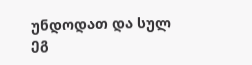უნდოდათ და სულ ეგ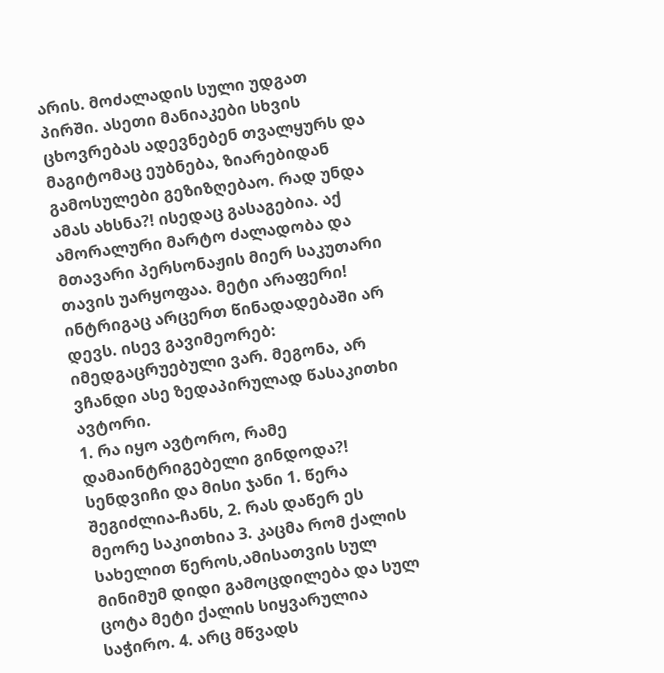არის. მოძალადის სული უდგათ პირში. ასეთი მანიაკები სხვის ცხოვრებას ადევნებენ თვალყურს და მაგიტომაც ეუბნება, ზიარებიდან გამოსულები გეზიზღებაო. რად უნდა ამას ახსნა?! ისედაც გასაგებია. აქ ამორალური მარტო ძალადობა და მთავარი პერსონაჟის მიერ საკუთარი თავის უარყოფაა. მეტი არაფერი! ინტრიგაც არცერთ წინადადებაში არ დევს. ისევ გავიმეორებ: იმედგაცრუებული ვარ. მეგონა, არ ვჩანდი ასე ზედაპირულად წასაკითხი ავტორი.
1. რა იყო ავტორო, რამე დამაინტრიგებელი გინდოდა?! სენდვიჩი და მისი ჯანი 1. წერა შეგიძლია-ჩანს, 2. რას დაწერ ეს მეორე საკითხია 3. კაცმა რომ ქალის სახელით წეროს,ამისათვის სულ მინიმუმ დიდი გამოცდილება და სულ ცოტა მეტი ქალის სიყვარულია საჭირო. 4. არც მწვადს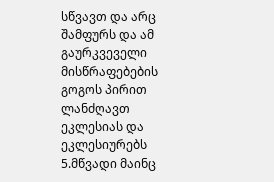სწვავთ და არც შამფურს და ამ გაურკვეველი მისწრაფებების გოგოს პირით ლანძღავთ ეკლესიას და ეკლესიურებს 5.მწვადი მაინც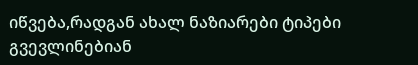იწვება,რადგან ახალ ნაზიარები ტიპები გვევლინებიან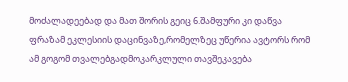მოძალადეებად და მათ შორის გეიც 6.შამფური კი დაწვა ფრაზამ ეკლესიის დაცინვაზე,რომელზეც უწერია ავტორს რომ ამ გოგომ თვალებგადმოკარკლული თავშეკავება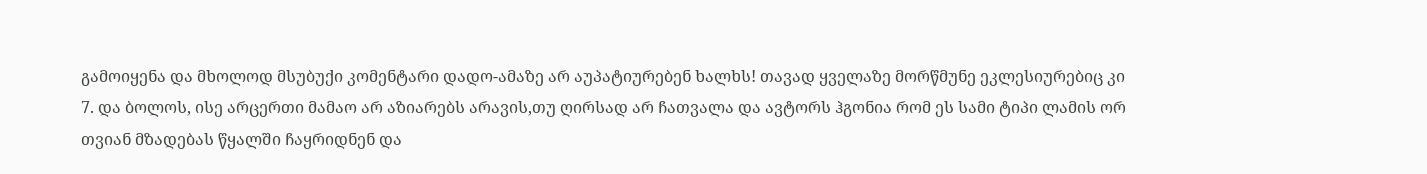გამოიყენა და მხოლოდ მსუბუქი კომენტარი დადო-ამაზე არ აუპატიურებენ ხალხს! თავად ყველაზე მორწმუნე ეკლესიურებიც კი 7. და ბოლოს, ისე არცერთი მამაო არ აზიარებს არავის,თუ ღირსად არ ჩათვალა და ავტორს ჰგონია რომ ეს სამი ტიპი ლამის ორ თვიან მზადებას წყალში ჩაყრიდნენ და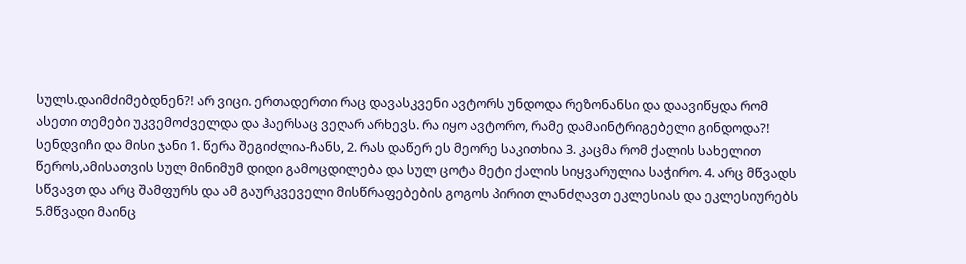სულს.დაიმძიმებდნენ?! არ ვიცი. ერთადერთი რაც დავასკვენი ავტორს უნდოდა რეზონანსი და დაავიწყდა რომ ასეთი თემები უკვემოძველდა და ჰაერსაც ვეღარ არხევს. რა იყო ავტორო, რამე დამაინტრიგებელი გინდოდა?! სენდვიჩი და მისი ჯანი 1. წერა შეგიძლია-ჩანს, 2. რას დაწერ ეს მეორე საკითხია 3. კაცმა რომ ქალის სახელით წეროს,ამისათვის სულ მინიმუმ დიდი გამოცდილება და სულ ცოტა მეტი ქალის სიყვარულია საჭირო. 4. არც მწვადს სწვავთ და არც შამფურს და ამ გაურკვეველი მისწრაფებების გოგოს პირით ლანძღავთ ეკლესიას და ეკლესიურებს 5.მწვადი მაინც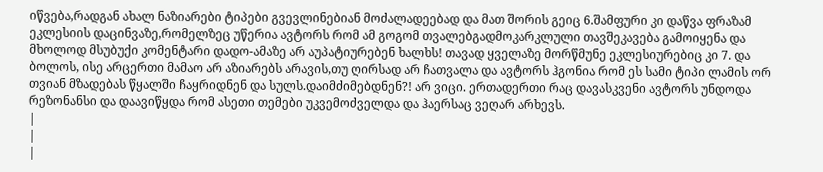იწვება,რადგან ახალ ნაზიარები ტიპები გვევლინებიან მოძალადეებად და მათ შორის გეიც 6.შამფური კი დაწვა ფრაზამ ეკლესიის დაცინვაზე,რომელზეც უწერია ავტორს რომ ამ გოგომ თვალებგადმოკარკლული თავშეკავება გამოიყენა და მხოლოდ მსუბუქი კომენტარი დადო-ამაზე არ აუპატიურებენ ხალხს! თავად ყველაზე მორწმუნე ეკლესიურებიც კი 7. და ბოლოს, ისე არცერთი მამაო არ აზიარებს არავის,თუ ღირსად არ ჩათვალა და ავტორს ჰგონია რომ ეს სამი ტიპი ლამის ორ თვიან მზადებას წყალში ჩაყრიდნენ და სულს.დაიმძიმებდნენ?! არ ვიცი. ერთადერთი რაც დავასკვენი ავტორს უნდოდა რეზონანსი და დაავიწყდა რომ ასეთი თემები უკვემოძველდა და ჰაერსაც ვეღარ არხევს.
|
|
|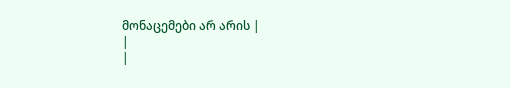მონაცემები არ არის |
|
|